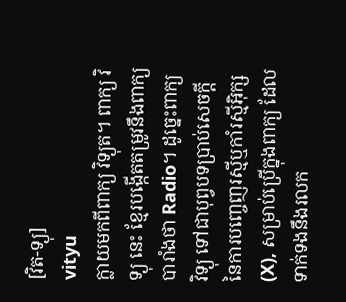[វិត-ទ្យុ]
vityu
ក្លាយមកពីពាក្យ វិទ្យុត។ ពាក្យ វិទ្យុ នេះ ខ្មែរបង្កើតតម្រូវនឹងពាក្យបារាំងថា Radio។ ដូច្នេះពាក្យ វិទ្យុ ទៅជាបុព្វបទប្រាប់សេចក្ដីនៃការបញ្ចេញរស្មីឬកាំរស្មីអ៊ិក្ស (X), សម្រាប់ប្រើក្នុងពាក្យ ដែលទាក់ទងនឹងរលក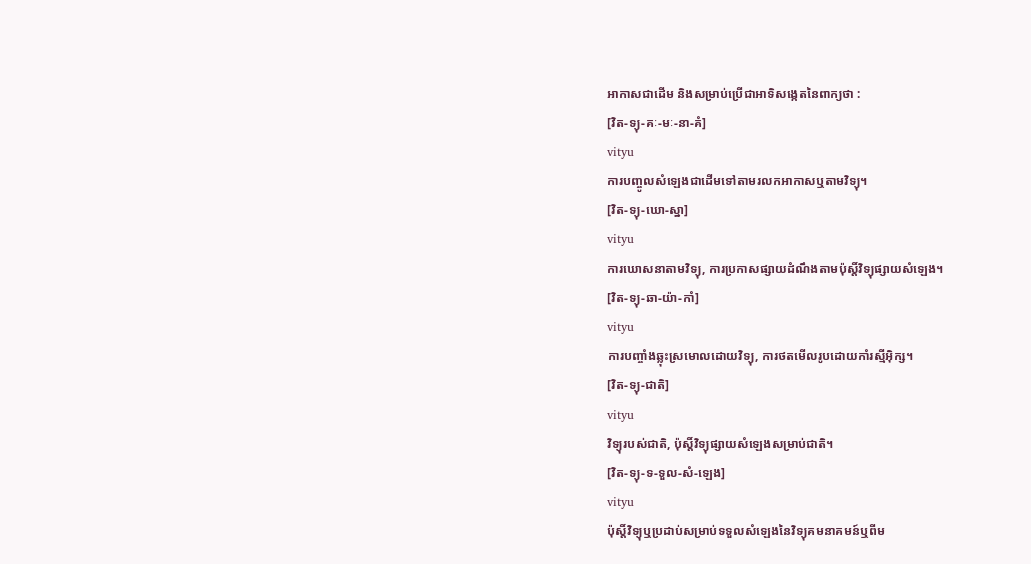អាកាសជាដើម និងសម្រាប់ប្រើជាអាទិសង្កេតនៃពាក្យថា :
[វិត-ទ្យុ-គៈ-មៈ-នា-គំ]
vityu
ការបញ្ចូលសំឡេងជាដើមទៅតាមរលកអាកាសឬតាមវិទ្យុ។
[វិត-ទ្យុ-ឃោ-ស្នា]
vityu
ការឃោសនាតាមវិទ្យុ, ការប្រកាសផ្សាយដំណឹងតាមប៉ុស្តិ៍វិទ្យុផ្សាយសំឡេង។
[វិត-ទ្យុ-ឆា-យ៉ា-កាំ]
vityu
ការបញ្ចាំងឆ្លុះស្រមោលដោយវិទ្យុ, ការថតមើលរូបដោយកាំរស្មីអ៊ិក្ស។
[វិត-ទ្យុ-ជាតិ]
vityu
វិទ្យុរបស់ជាតិ, ប៉ុស្តិ៍វិទ្យុផ្សាយសំឡេងសម្រាប់ជាតិ។
[វិត-ទ្យុ-ទ-ទួល-សំ-ឡេង]
vityu
ប៉ុស្តិ៍វិទ្យុឬប្រដាប់សម្រាប់ទទួលសំឡេងនៃវិទ្យុគមនាគមន៍ឬពីម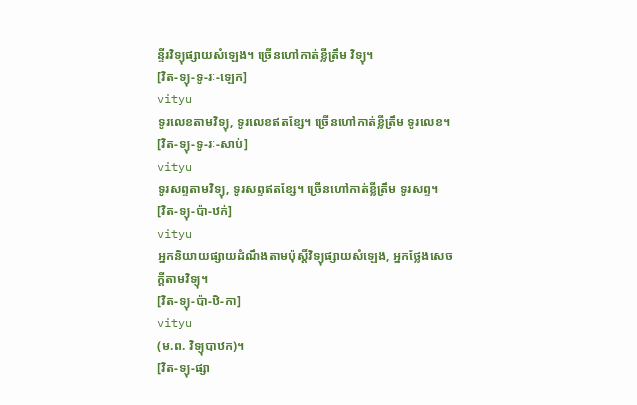ន្ទីរវិទ្យុផ្សាយសំឡេង។ ច្រើនហៅកាត់ខ្លីត្រឹម វិទ្យុ។
[វិត-ទ្យុ-ទូ-រៈ-ឡេក]
vityu
ទូរលេខតាមវិទ្យុ, ទូរលេខឥតខ្សែ។ ច្រើនហៅកាត់ខ្លីត្រឹម ទូរលេខ។
[វិត-ទ្យុ-ទូ-រៈ-សាប់]
vityu
ទូរសព្ទតាមវិទ្យុ, ទូរសព្ទឥតខ្សែ។ ច្រើនហៅកាត់ខ្លីត្រឹម ទូរសព្ទ។
[វិត-ទ្យុ-ប៉ា-ឋក់]
vityu
អ្នកនិយាយផ្សាយដំណឹងតាមប៉ុស្តិ៍វិទ្យុផ្សាយសំឡេង, អ្នកថ្លែងសេចក្ដីតាមវិទ្យុ។
[វិត-ទ្យុ-ប៉ា-ឋិ-កា]
vityu
(ម.ព. វិទ្យុបាឋក)។
[វិត-ទ្យុ-ផ្សា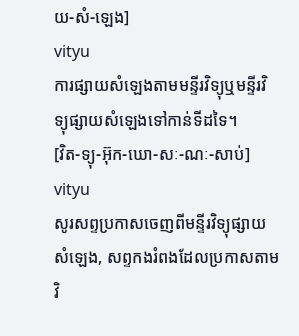យ-សំ-ឡេង]
vityu
ការផ្សាយសំឡេងតាមមន្ទីរវិទ្យុឬមន្ទីរវិទ្យុផ្សាយសំឡេងទៅកាន់ទីដទៃ។
[វិត-ទ្យុ-អ៊ុក-ឃោ-សៈ-ណៈ-សាប់]
vityu
សូរសព្ទប្រកាសចេញពីមន្ទីរវិទ្យុផ្សាយសំឡេង, សព្ទកងរំពងដែលប្រកាសតាមវិ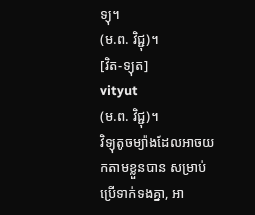ទ្យុ។
(ម.ព. វិជ្ជុ)។
[វិត-ទ្យុត]
vityut
(ម.ព. វិជ្ជុ)។
វិទ្យុតូចម្យ៉ាងដែលអាចយកតាមខ្លួនបាន សម្រាប់ប្រើទាក់ទងគ្នា, អា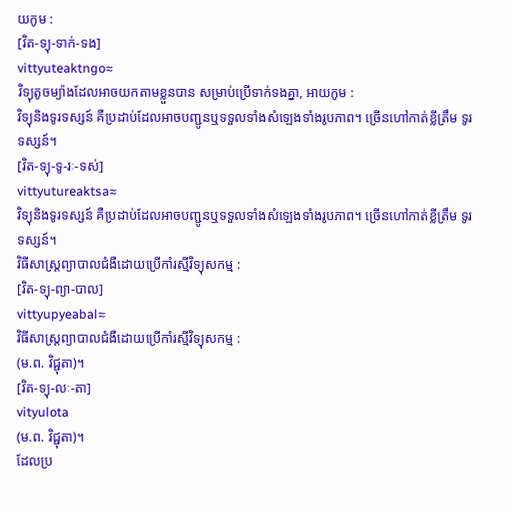យកូម :
[វិត-ទ្យុ-ទាក់-ទង]
vittyuteaktngo≈
វិទ្យុតូចម្យ៉ាងដែលអាចយកតាមខ្លួនបាន សម្រាប់ប្រើទាក់ទងគ្នា, អាយកូម :
វិទ្យុនិងទូរទស្សន៍ គឺប្រដាប់ដែលអាចបញ្ជូនឬទទួលទាំងសំឡេងទាំងរូបភាព។ ច្រើនហៅកាត់ខ្លីត្រឹម ទូរទស្សន៍។
[វិត-ទ្យុ-ទូ-រៈ-ទស់]
vittyutureaktsa≈
វិទ្យុនិងទូរទស្សន៍ គឺប្រដាប់ដែលអាចបញ្ជូនឬទទួលទាំងសំឡេងទាំងរូបភាព។ ច្រើនហៅកាត់ខ្លីត្រឹម ទូរទស្សន៍។
វិធីសាស្ត្រព្យាបាលជំងឺដោយប្រើកាំរស្មីវិទ្យុសកម្ម :
[វិត-ទ្យុ-ព្យា-បាល]
vittyupyeabal≈
វិធីសាស្ត្រព្យាបាលជំងឺដោយប្រើកាំរស្មីវិទ្យុសកម្ម :
(ម.ព. វិជ្ជុតា)។
[វិត-ទ្យុ-លៈ-តា]
vityulota
(ម.ព. វិជ្ជុតា)។
ដែលប្រ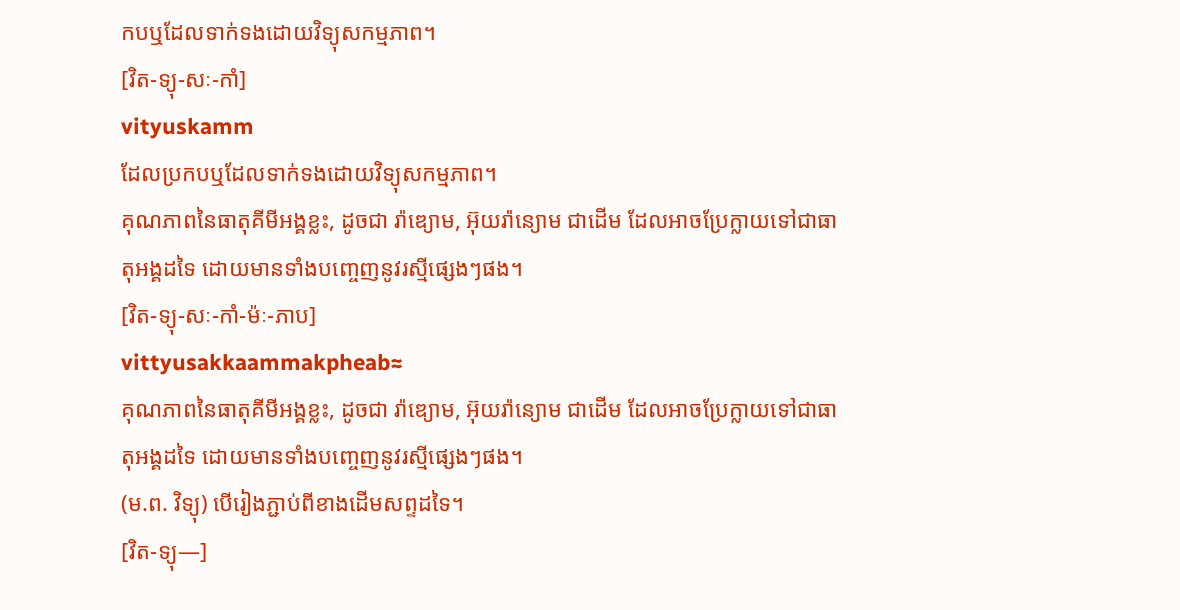កបឬដែលទាក់ទងដោយវិទ្យុសកម្មភាព។
[វិត-ទ្យុ-សៈ-កាំ]
vityuskamm
ដែលប្រកបឬដែលទាក់ទងដោយវិទ្យុសកម្មភាព។
គុណភាពនៃធាតុគីមីអង្គខ្លះ, ដូចជា រ៉ាឌ្យោម, អ៊ុយរ៉ាន្យោម ជាដើម ដែលអាចប្រែក្លាយទៅជាធាតុអង្គដទៃ ដោយមានទាំងបញ្ចេញនូវរស្មីផ្សេងៗផង។
[វិត-ទ្យុ-សៈ-កាំ-ម៉ៈ-ភាប]
vittyusakkaammakpheab≈
គុណភាពនៃធាតុគីមីអង្គខ្លះ, ដូចជា រ៉ាឌ្យោម, អ៊ុយរ៉ាន្យោម ជាដើម ដែលអាចប្រែក្លាយទៅជាធាតុអង្គដទៃ ដោយមានទាំងបញ្ចេញនូវរស្មីផ្សេងៗផង។
(ម.ព. វិទ្យុ) បើរៀងភ្ជាប់ពីខាងដើមសព្ទដទៃ។
[វិត-ទ្យុ—]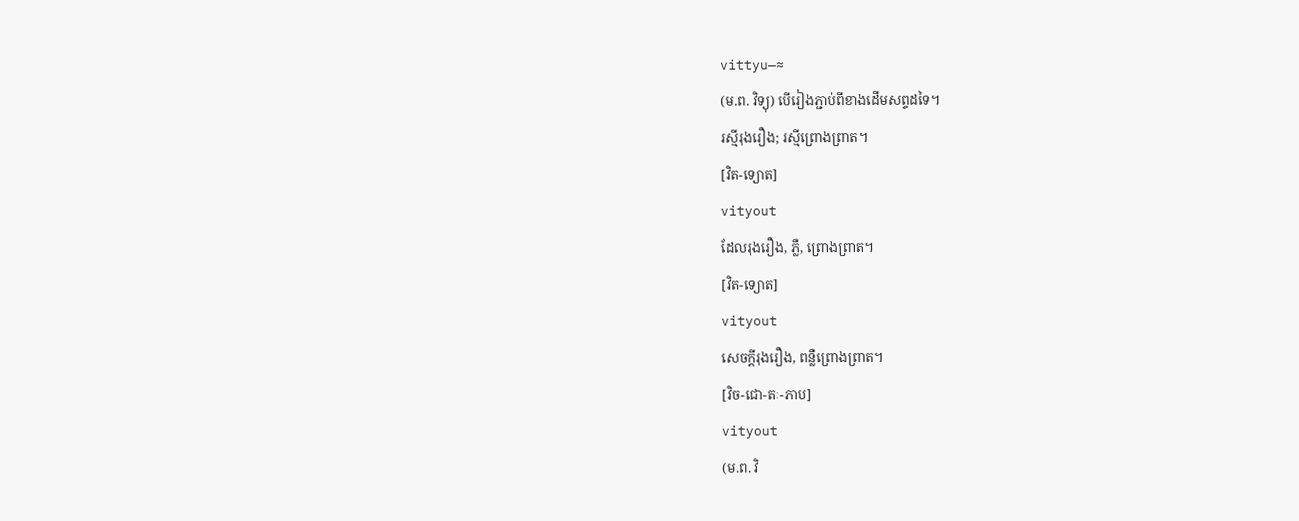vittyu—≈
(ម.ព. វិទ្យុ) បើរៀងភ្ជាប់ពីខាងដើមសព្ទដទៃ។
រស្មីរុងរឿង; រស្មីព្រោងព្រាត។
[វិត-ទ្យោត]
vityout
ដែលរុងរឿង, ភ្លឺ, ព្រោងព្រាត។
[វិត-ទ្យោត]
vityout
សេចក្ដីរុងរឿង, ពន្លឺព្រោងព្រាត។
[វិច-ជោ-តៈ-ភាប]
vityout
(ម.ព. វិ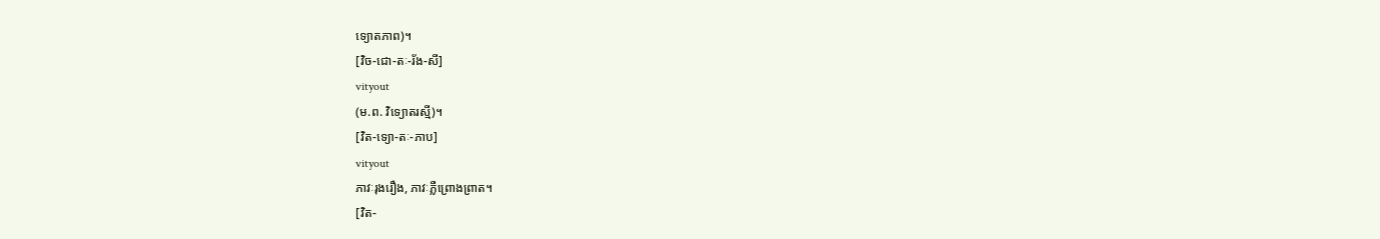ទ្យោតភាព)។
[វិច-ជោ-តៈ-រ័ង-សី]
vityout
(ម.ព. វិទ្យោតរស្មី)។
[វិត-ទ្យោ-តៈ-ភាប]
vityout
ភាវៈរុងរឿង, ភាវៈភ្លឺព្រោងព្រាត។
[វិត-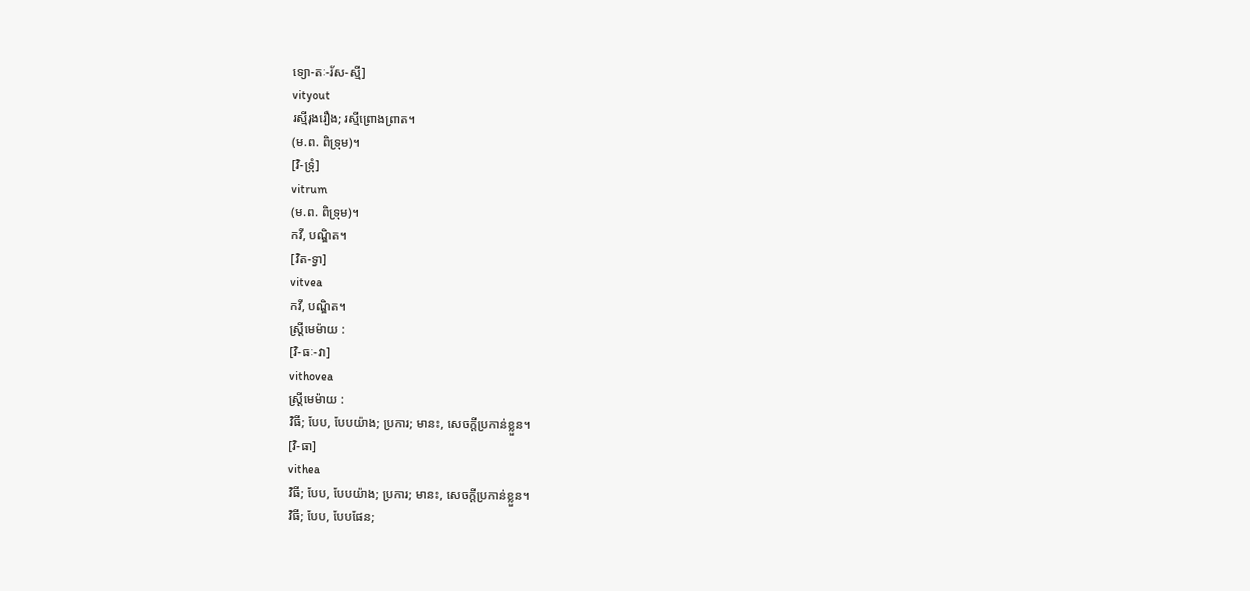ទ្យោ-តៈ-រ័ស-ស្មី]
vityout
រស្មីរុងរឿង; រស្មីព្រោងព្រាត។
(ម.ព. ពិទ្រុម)។
[វិ-ទ្រុំ]
vitrum
(ម.ព. ពិទ្រុម)។
កវី, បណ្ឌិត។
[វិត-ទ្វា]
vitvea
កវី, បណ្ឌិត។
ស្ត្រីមេម៉ាយ :
[វិ-ធៈ-វា]
vithovea
ស្ត្រីមេម៉ាយ :
វិធី; បែប, បែបយ៉ាង; ប្រការ; មានះ, សេចក្ដីប្រកាន់ខ្លួន។
[វិ-ធា]
vithea
វិធី; បែប, បែបយ៉ាង; ប្រការ; មានះ, សេចក្ដីប្រកាន់ខ្លួន។
វិធី; បែប, បែបផែន;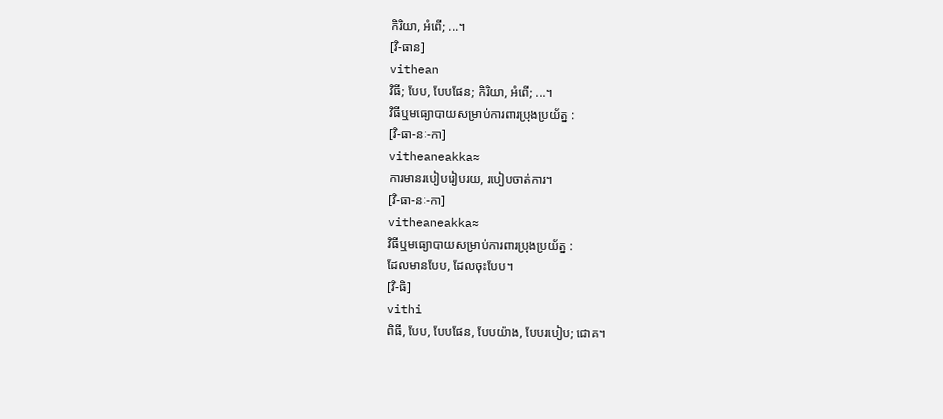កិរិយា, អំពើ; ...។
[វិ-ធាន]
vithean
វិធី; បែប, បែបផែន; កិរិយា, អំពើ; ...។
វិធីឬមធ្យោបាយសម្រាប់ការពារប្រុងប្រយ័ត្ន :
[វិ-ធា-នៈ-កា]
vitheaneakka≈
ការមានរបៀបរៀបរយ, របៀបចាត់ការ។
[វិ-ធា-នៈ-កា]
vitheaneakka≈
វិធីឬមធ្យោបាយសម្រាប់ការពារប្រុងប្រយ័ត្ន :
ដែលមានបែប, ដែលចុះបែប។
[វិ-ធិ]
vithi
ពិធី, បែប, បែបផែន, បែបយ៉ាង, បែបរបៀប; ជោគ។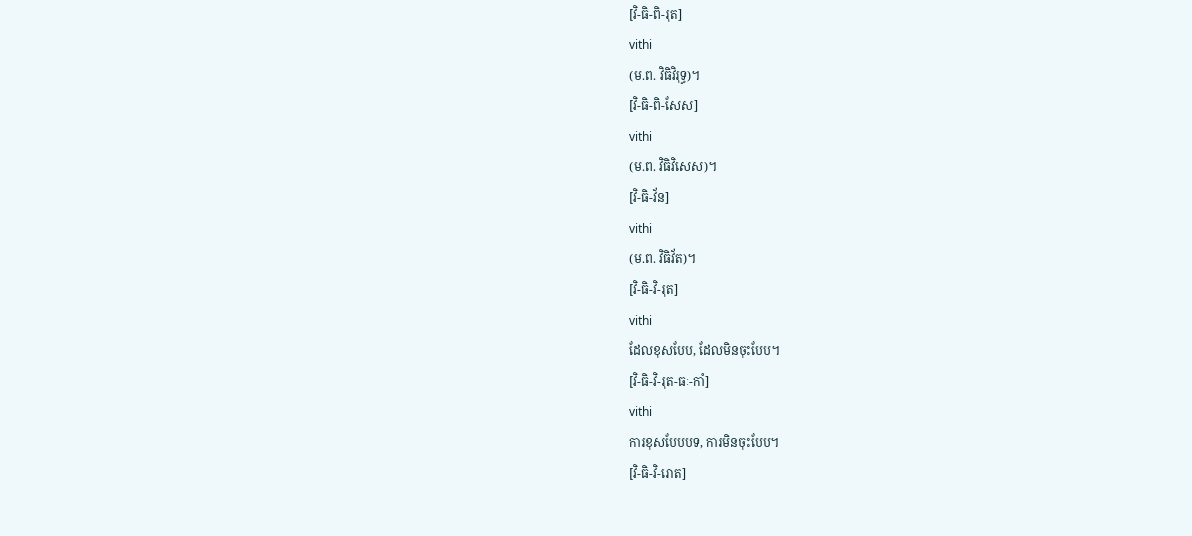[វិ-ធិ-ពិ-រុត]
vithi
(ម.ព. វិធិវិរុទ្ធ)។
[វិ-ធិ-ពិ-សែស]
vithi
(ម.ព. វិធិវិសេស)។
[វិ-ធិ-វ័ន]
vithi
(ម.ព. វិធិវ័ត)។
[វិ-ធិ-វិ-រុត]
vithi
ដែលខុសបែប, ដែលមិនចុះបែប។
[វិ-ធិ-វិ-រុត-ធៈ-កាំ]
vithi
ការខុសបែបបទ, ការមិនចុះបែប។
[វិ-ធិ-វិ-រោត]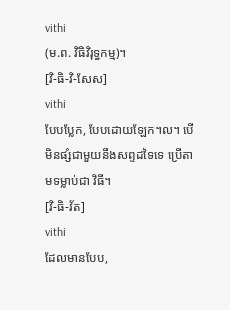vithi
(ម.ព. វិធិវិរុទ្ធកម្ម)។
[វិ-ធិ-វិ-សែស]
vithi
បែបប្លែក, បែបដោយឡែក។ល។ បើមិនផ្សំជាមួយនឹងសព្ទដទៃទេ ប្រើតាមទម្លាប់ជា វិធី។
[វិ-ធិ-វ័ត]
vithi
ដែលមានបែប,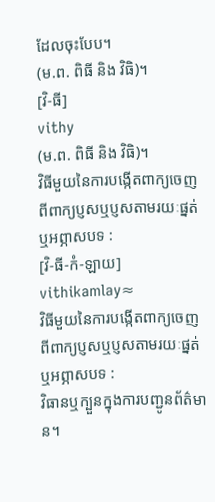ដែលចុះបែប។
(ម.ព. ពិធី និង វិធិ)។
[វិ-ធី]
vithy
(ម.ព. ពិធី និង វិធិ)។
វិធីមួយនៃការបង្កើតពាក្យចេញពីពាក្យប្ញសឬប្ញសតាមរយៈផ្នត់ឬអព្ភាសបទ :
[វិ-ធី-កំ-ឡាយ]
vithikamlay≈
វិធីមួយនៃការបង្កើតពាក្យចេញពីពាក្យប្ញសឬប្ញសតាមរយៈផ្នត់ឬអព្ភាសបទ :
វិធានឬក្បួនក្នុងការបញ្ជូនព័ត៌មាន។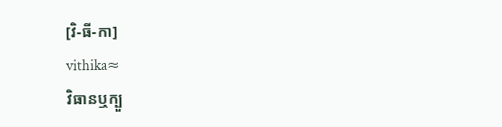[វិ-ធី-កា]
vithika≈
វិធានឬក្បួ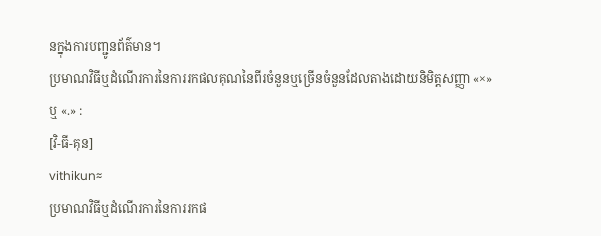នក្នុងការបញ្ជូនព័ត៌មាន។
ប្រមាណវិធីឬដំណើរការនៃការរកផលគុណនៃពីរចំនួនឬច្រើនចំនួនដែលតាងដោយនិមិត្តសញ្ញា «×» ឬ «.» :
[វិ-ធី-គុន]
vithikun≈
ប្រមាណវិធីឬដំណើរការនៃការរកផ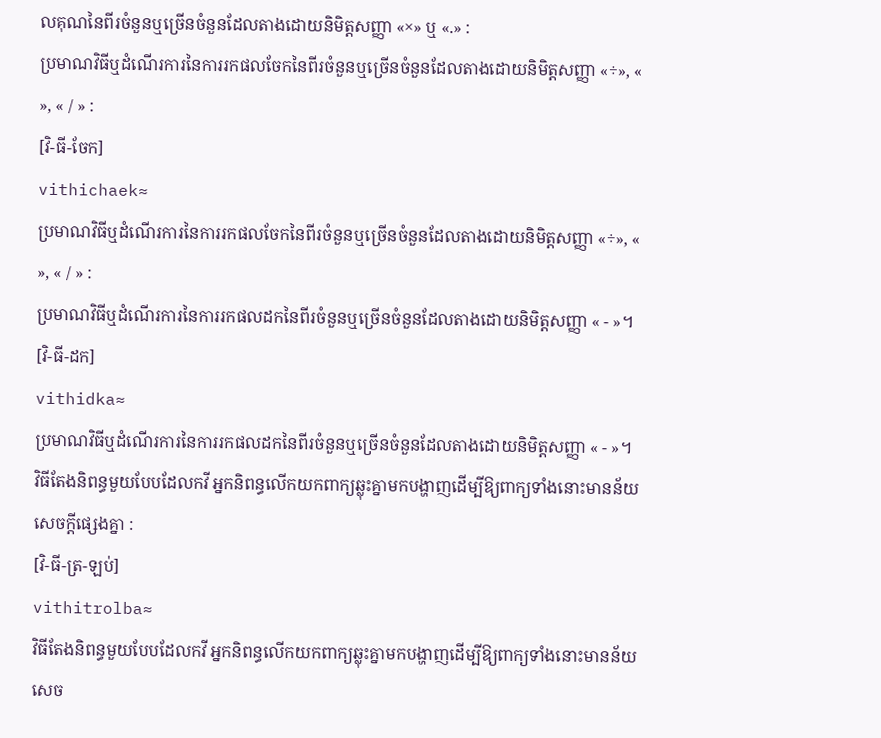លគុណនៃពីរចំនួនឬច្រើនចំនួនដែលតាងដោយនិមិត្តសញ្ញា «×» ឬ «.» :
ប្រមាណវិធីឬដំណើរការនៃការរកផលចែកនៃពីរចំនួនឬច្រើនចំនួនដែលតាងដោយនិមិត្តសញ្ញា «÷», « », « / » :
[វិ-ធី-ចែក]
vithichaek≈
ប្រមាណវិធីឬដំណើរការនៃការរកផលចែកនៃពីរចំនួនឬច្រើនចំនួនដែលតាងដោយនិមិត្តសញ្ញា «÷», « », « / » :
ប្រមាណវិធីឬដំណើរការនៃការរកផលដកនៃពីរចំនួនឬច្រើនចំនួនដែលតាងដោយនិមិត្តសញ្ញា « - »។
[វិ-ធី-ដក]
vithidka≈
ប្រមាណវិធីឬដំណើរការនៃការរកផលដកនៃពីរចំនួនឬច្រើនចំនួនដែលតាងដោយនិមិត្តសញ្ញា « - »។
វិធីតែងនិពន្ធមួយបែបដែលកវី អ្នកនិពន្ធលើកយកពាក្យឆ្លុះគ្នាមកបង្ហាញដើម្បីឱ្យពាក្យទាំងនោះមានន័យសេចក្ដីផ្សេងគ្នា :
[វិ-ធី-ត្រ-ឡប់]
vithitrolba≈
វិធីតែងនិពន្ធមួយបែបដែលកវី អ្នកនិពន្ធលើកយកពាក្យឆ្លុះគ្នាមកបង្ហាញដើម្បីឱ្យពាក្យទាំងនោះមានន័យសេច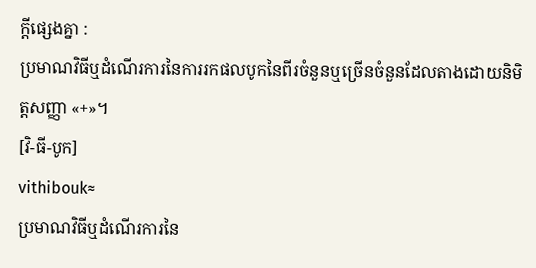ក្ដីផ្សេងគ្នា :
ប្រមាណវិធីឬដំណើរការនៃការរកផលបូកនៃពីរចំនួនឬច្រើនចំនួនដែលតាងដោយនិមិត្តសញ្ញា «+»។
[វិ-ធី-បូក]
vithibouk≈
ប្រមាណវិធីឬដំណើរការនៃ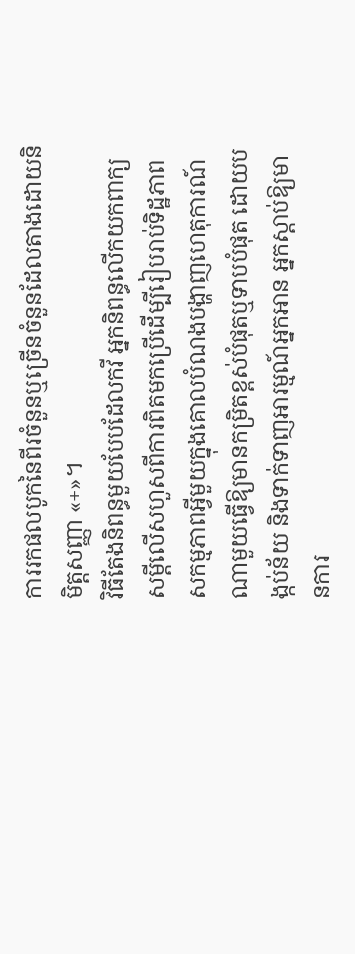ការរកផលបូកនៃពីរចំនួនឬច្រើនចំនួនដែលតាងដោយនិមិត្តសញ្ញា «+»។
វិធីតែងនិពន្ធមួយបែបដែលកវី អ្នកនិពន្ធលើកយកពាក្យសម្ដីលើសហួសពីការពិតមកប្រើដើម្បីរៀបរាប់ទិដ្ឋភាព សកម្មភាពអ្វីមួយក្នុងគោលបំណងបង្ហាញហេតុការណ៍ណាមួយធ្វើឱ្យមានកម្រិតខ្ពស់បំផុតឬទាបបំផុត ដោយបង្កប់ន័យ និងទាក់ទាញអារម្មណ៍អ្នកអាន អ្នកស្ដាប់ឱ្យមានការ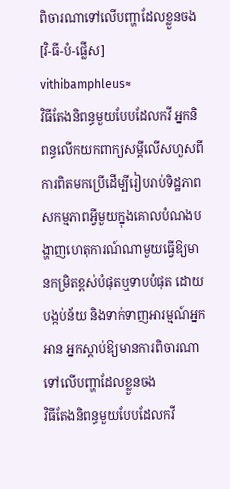ពិចារណាទៅលើបញ្ហាដែលខ្លួនចង
[វិ-ធី-បំ-ផ្លើស]
vithibamphleus≈
វិធីតែងនិពន្ធមួយបែបដែលកវី អ្នកនិពន្ធលើកយកពាក្យសម្ដីលើសហួសពីការពិតមកប្រើដើម្បីរៀបរាប់ទិដ្ឋភាព សកម្មភាពអ្វីមួយក្នុងគោលបំណងបង្ហាញហេតុការណ៍ណាមួយធ្វើឱ្យមានកម្រិតខ្ពស់បំផុតឬទាបបំផុត ដោយបង្កប់ន័យ និងទាក់ទាញអារម្មណ៍អ្នកអាន អ្នកស្ដាប់ឱ្យមានការពិចារណាទៅលើបញ្ហាដែលខ្លួនចង
វិធីតែងនិពន្ធមួយបែបដែលកវី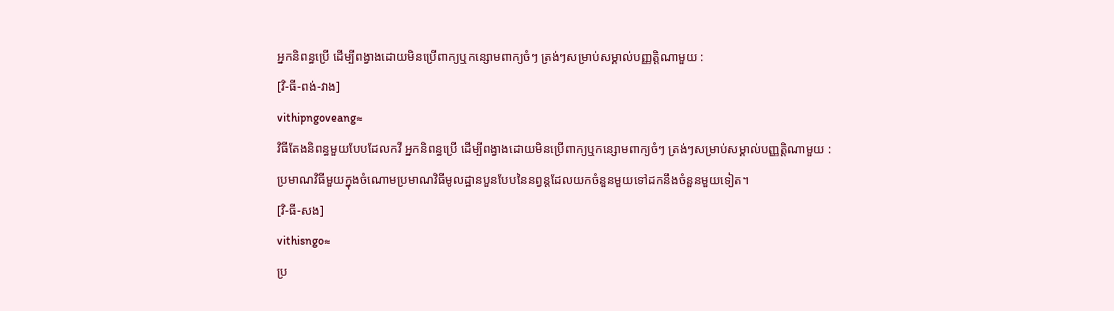អ្នកនិពន្ធប្រើ ដើម្បីពង្វាងដោយមិនប្រើពាក្យឬកន្សោមពាក្យចំៗ ត្រង់ៗសម្រាប់សម្គាល់បញ្ញត្តិណាមួយ :
[វិ-ធី-ពង់-វាង]
vithipngoveang≈
វិធីតែងនិពន្ធមួយបែបដែលកវី អ្នកនិពន្ធប្រើ ដើម្បីពង្វាងដោយមិនប្រើពាក្យឬកន្សោមពាក្យចំៗ ត្រង់ៗសម្រាប់សម្គាល់បញ្ញត្តិណាមួយ :
ប្រមាណវិធីមួយក្នុងចំណោមប្រមាណវិធីមូលដ្ឋានបួនបែបនៃនព្វន្តដែលយកចំនួនមួយទៅដកនឹងចំនួនមួយទៀត។
[វិ-ធី-សង]
vithisngo≈
ប្រ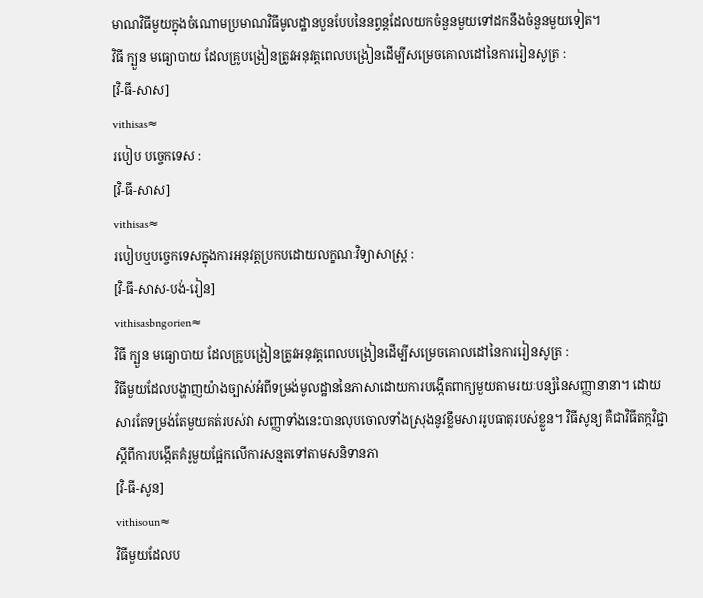មាណវិធីមួយក្នុងចំណោមប្រមាណវិធីមូលដ្ឋានបួនបែបនៃនព្វន្តដែលយកចំនួនមួយទៅដកនឹងចំនួនមួយទៀត។
វិធី ក្បួន មធ្យោបាយ ដែលគ្រូបង្រៀនត្រូវអនុវត្តពេលបង្រៀនដើម្បីសម្រេចគោលដៅនៃការរៀនសូត្រ :
[វិ-ធី-សាស]
vithisas≈
របៀប បច្ចេកទេស :
[វិ-ធី-សាស]
vithisas≈
របៀបឬបច្ចេកទេសក្នុងការអនុវត្តប្រកបដោយលក្ខណៈវិទ្យាសាស្ត្រ :
[វិ-ធី-សាស-បង់-រៀន]
vithisasbngorien≈
វិធី ក្បួន មធ្យោបាយ ដែលគ្រូបង្រៀនត្រូវអនុវត្តពេលបង្រៀនដើម្បីសម្រេចគោលដៅនៃការរៀនសូត្រ :
វិធីមួយដែលបង្ហាញយ៉ាងច្បាស់អំពីទម្រង់មូលដ្ឋាននៃភាសាដោយការបង្កើតពាក្យមួយតាមរយៈបន្សំនៃសញ្ញានានា។ ដោយសារតែទម្រង់តែមួយគត់របស់វា សញ្ញាទាំងនេះបានលុបចោលទាំងស្រុងនូវខ្លឹមសាររូបធាតុរបស់ខ្លួន។ វិធីសូន្យ គឺជាវិធីតក្កវិជ្ជាស្ដីពីការបង្កើតគំរូមួយផ្អែកលើការសន្មតទៅតាមសនិទានភា
[វិ-ធី-សូន]
vithisoun≈
វិធីមួយដែលប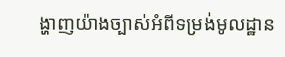ង្ហាញយ៉ាងច្បាស់អំពីទម្រង់មូលដ្ឋាន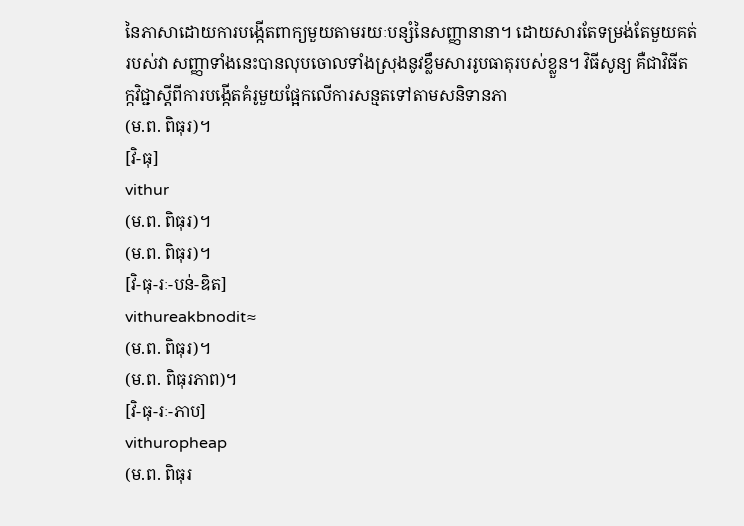នៃភាសាដោយការបង្កើតពាក្យមួយតាមរយៈបន្សំនៃសញ្ញានានា។ ដោយសារតែទម្រង់តែមួយគត់របស់វា សញ្ញាទាំងនេះបានលុបចោលទាំងស្រុងនូវខ្លឹមសាររូបធាតុរបស់ខ្លួន។ វិធីសូន្យ គឺជាវិធីតក្កវិជ្ជាស្ដីពីការបង្កើតគំរូមួយផ្អែកលើការសន្មតទៅតាមសនិទានភា
(ម.ព. ពិធុរ)។
[វិ-ធុ]
vithur
(ម.ព. ពិធុរ)។
(ម.ព. ពិធុរ)។
[វិ-ធុ-រៈ-បន់-ឌិត]
vithureakbnodit≈
(ម.ព. ពិធុរ)។
(ម.ព. ពិធុរភាព)។
[វិ-ធុ-រៈ-ភាប]
vithuropheap
(ម.ព. ពិធុរ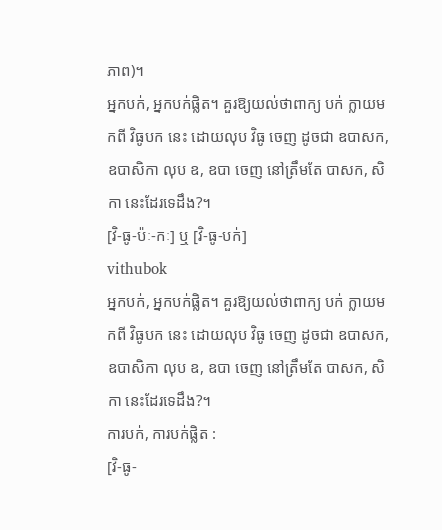ភាព)។
អ្នកបក់, អ្នកបក់ផ្លិត។ គួរឱ្យយល់ថាពាក្យ បក់ ក្លាយមកពី វិធូបក នេះ ដោយលុប វិធូ ចេញ ដូចជា ឧបាសក, ឧបាសិកា លុប ឧ, ឧបា ចេញ នៅត្រឹមតែ បាសក, សិកា នេះដែរទេដឹង?។
[វិ-ធូ-ប៉ៈ-កៈ] ឬ [វិ-ធូ-បក់]
vithubok
អ្នកបក់, អ្នកបក់ផ្លិត។ គួរឱ្យយល់ថាពាក្យ បក់ ក្លាយមកពី វិធូបក នេះ ដោយលុប វិធូ ចេញ ដូចជា ឧបាសក, ឧបាសិកា លុប ឧ, ឧបា ចេញ នៅត្រឹមតែ បាសក, សិកា នេះដែរទេដឹង?។
ការបក់, ការបក់ផ្លិត :
[វិ-ធូ-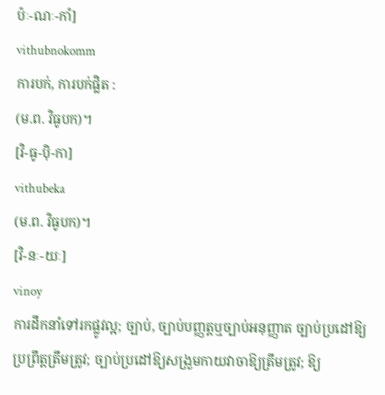ប៉ៈ-ណៈ-កាំ]
vithubnokomm
ការបក់, ការបក់ផ្លិត :
(ម.ព. វិធូបក)។
[វិ-ធូ-ប៉ិ-កា]
vithubeka
(ម.ព. វិធូបក)។
[វិ-នៈ-យៈ]
vinoy
ការដឹកនាំទៅរកផ្លូវល្អ; ច្បាប់, ច្បាប់បញ្ញត្តឬច្បាប់អនុញ្ញាត ច្បាប់ប្រដៅឱ្យប្រព្រឹត្តត្រឹមត្រូវ; ច្បាប់ប្រដៅឱ្យសង្រួមកាយវាចាឱ្យត្រឹមត្រូវ; ឱ្យ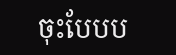ចុះបែបប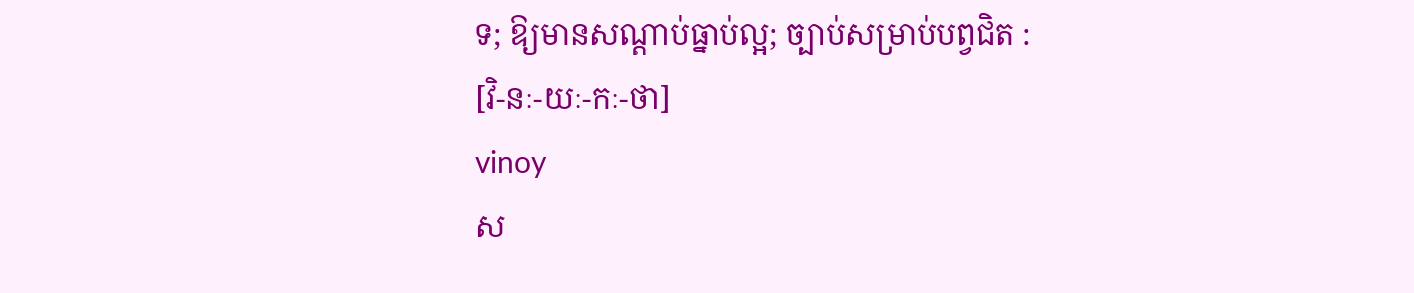ទ; ឱ្យមានសណ្ដាប់ធ្នាប់ល្អ; ច្បាប់សម្រាប់បព្វជិត :
[វិ-នៈ-យៈ-កៈ-ថា]
vinoy
ស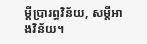ម្ដីប្រារព្ធវិន័យ, សម្ដីអាងវិន័យ។